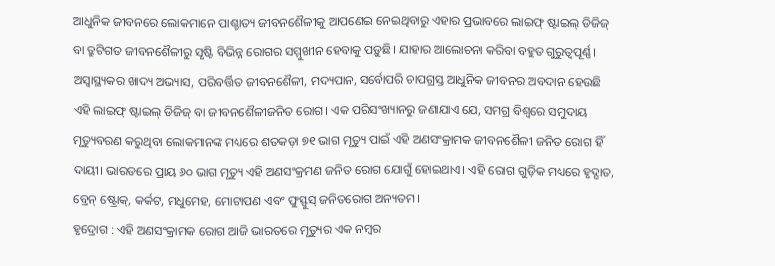ଆଧୁନିକ ଜୀବନରେ ଲୋକମାନେ ପାଶ୍ଚାତ୍ୟ ଜୀବନଶୈଳୀକୁ ଆପଣେଇ ନେଇଥିବାରୁ ଏହାର ପ୍ରଭାବରେ ଲାଇଫ୍ ଷ୍ଟାଇଲ୍ ଡିଜିଜ୍ ବା ତ୍ରୁଟିଗତ ଜୀବନଶୈଳୀରୁ ସୃଷ୍ଟି ବିଭିନ୍ନ ରୋଗର ସମ୍ମୁଖୀନ ହେବାକୁ ପଡ଼ୁଛି। ଯାହାର ଆଲୋଚନା କରିବା ବହୁତ ଗୁରୁତ୍ବପୂର୍ଣ୍ଣ। ଅସ୍ବାସ୍ଥ୍ୟକର ଖାଦ୍ୟ ଅଭ୍ୟାସ, ପରିବର୍ତ୍ତିତ ଜୀବନଶୈଳୀ, ମଦ୍ୟପାନ, ସର୍ବୋପରି ଚାପଗ୍ରସ୍ତ ଆଧୁନିକ ଜୀବନର ଅବଦାନ ହେଉଛି ଏହି ଲାଇଫ୍ ଷ୍ଟାଇଲ୍ ଡିଜିଜ୍ ବା ଜୀବନଶୈଳୀଜନିତ ରୋଗ। ଏକ ପରିସଂଖ୍ୟାନରୁ ଜଣାଯାଏ ଯେ, ସମଗ୍ର ବିଶ୍ବରେ ସମୁଦାୟ ମୃତ୍ୟୁବରଣ କରୁଥିବା ଲୋକମାନଙ୍କ ମଧ୍ୟରେ ଶତକଡ଼ା ୭୧ ଭାଗ ମୃତ୍ୟୁ ପାଇଁ ଏହି ଅଣସଂକ୍ରାମକ ଜୀବନଶୈଳୀ ଜନିତ ରୋଗ ହିଁ ଦାୟୀ। ଭାରତରେ ପ୍ରାୟ ୬୦ ଭାଗ ମୃତ୍ୟୁ ଏହି ଅଣସଂକ୍ରମଣ ଜନିତ ରୋଗ ଯୋଗୁଁ ହୋଇଥାଏ। ଏହି ରୋଗ ଗୁଡ଼ିକ ମଧ୍ୟରେ ହୃଦ୍ଘାତ, ବ୍ରେନ୍ ଷ୍ଟ୍ରୋକ୍, କର୍କଟ, ମଧୁମେହ, ମୋଟାପଣ ଏବଂ ଫୁସ୍ଫୁସ୍ ଜନିତରୋଗ ଅନ୍ୟତମ।
ହୃଦ୍ରୋଗ : ଏହି ଅଣସଂକ୍ରାମକ ରୋଗ ଆଜି ଭାରତରେ ମୃତ୍ୟୁର ଏକ ନମ୍ବର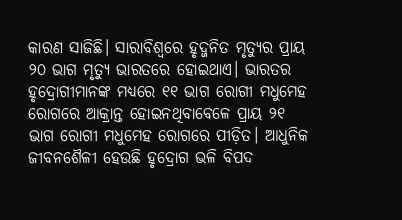କାରଣ ସାଜିଛି। ସାରାବିଶ୍ବରେ ହୃଦ୍ଜନିତ ମୃତ୍ୟୁର ପ୍ରାୟ ୨୦ ଭାଗ ମୃତ୍ୟୁ ଭାରତରେ ହୋଇଥାଏ। ଭାରତର ହୃଦ୍ରୋଗୀମାନଙ୍କ ମଧ୍ୟରେ ୧୧ ଭାଗ ରୋଗୀ ମଧୁମେହ ରୋଗରେ ଆକ୍ରାନ୍ତ ହୋଇନଥିବାବେଳେ ପ୍ରାୟ ୨୧ ଭାଗ ରୋଗୀ ମଧୁମେହ ରୋଗରେ ପୀଡ଼ିତ। ଆଧୁନିକ ଜୀବନଶୈଳୀ ହେଉଛି ହୃଦ୍ରୋଗ ଭଳି ବିପଦ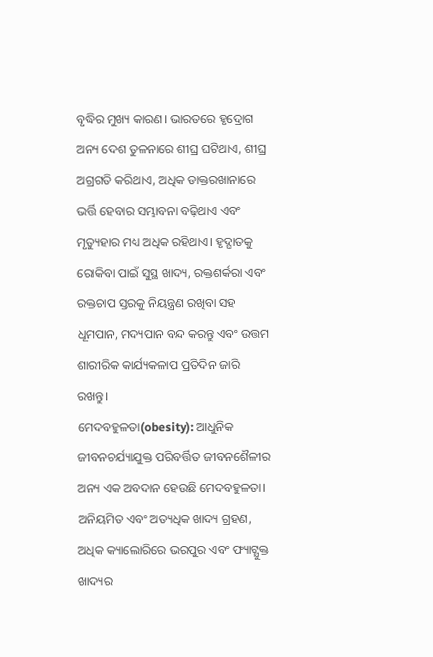ବୃଦ୍ଧିର ମୁଖ୍ୟ କାରଣ। ଭାରତରେ ହୃଦ୍ରୋଗ ଅନ୍ୟ ଦେଶ ତୁଳନାରେ ଶୀଘ୍ର ଘଟିଥାଏ, ଶୀଘ୍ର ଅଗ୍ରଗତି କରିଥାଏ, ଅଧିକ ଡାକ୍ତରଖାନାରେ ଭର୍ତ୍ତି ହେବାର ସମ୍ଭାବନା ବଢ଼ିଥାଏ ଏବଂ ମୃତ୍ୟୁହାର ମଧ୍ୟ ଅଧିକ ରହିଥାଏ। ହୃଦ୍ଘାତକୁ ରୋକିବା ପାଇଁ ସୁସ୍ଥ ଖାଦ୍ୟ, ରକ୍ତଶର୍କରା ଏବଂ ରକ୍ତଚାପ ସ୍ତରକୁ ନିୟନ୍ତ୍ରଣ ରଖିବା ସହ ଧୂମପାନ, ମଦ୍ୟପାନ ବନ୍ଦ କରନ୍ତୁ ଏବଂ ଉତ୍ତମ ଶାରୀରିକ କାର୍ଯ୍ୟକଳାପ ପ୍ରତିଦିନ ଜାରି ରଖନ୍ତୁ।
ମେଦବହୁଳତା(obesity): ଆଧୁନିକ ଜୀବନଚର୍ଯ୍ୟାଯୁକ୍ତ ପରିବର୍ତ୍ତିତ ଜୀବନଶୈଳୀର ଅନ୍ୟ ଏକ ଅବଦାନ ହେଉଛି ମେଦବହୁଳତା। ଅନିୟମିତ ଏବଂ ଅତ୍ୟଧିକ ଖାଦ୍ୟ ଗ୍ରହଣ, ଅଧିକ କ୍ୟାଲୋରିରେ ଭରପୁର ଏବଂ ଫ୍ୟାଟ୍ଯୁକ୍ତ ଖାଦ୍ୟର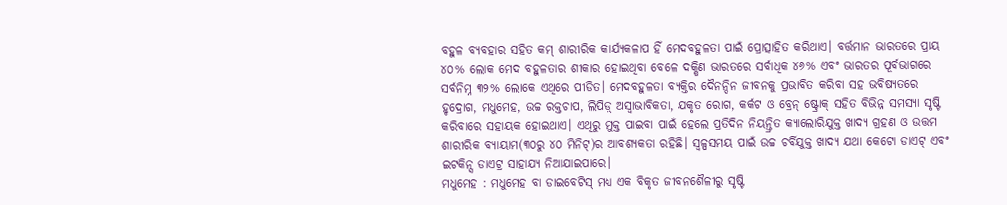ବହୁଳ ବ୍ୟବହାର ସହିତ କମ୍ ଶାରୀରିକ କାର୍ଯ୍ୟକଳାପ ହିଁ ମେଦବହୁଳତା ପାଇଁ ପ୍ରୋତ୍ସାହିତ କରିଥାଏ। ବର୍ତ୍ତମାନ ଭାରତରେ ପ୍ରାୟ ୪୦% ଲୋକ ମେଦ ବହୁଳତାର ଶୀକାର ହୋଇଥିବା ବେଳେ ଦକ୍ଷିଣ ଭାରତରେ ସର୍ବାଧିକ ୪୬% ଏବଂ ଭାରତର ପୂର୍ବଭାଗରେ ସର୍ବନିମ୍ନ ୩୨% ଲୋକେ ଏଥିରେ ପୀଡିତ। ମେଦବହୁଳତା ବ୍ୟକ୍ତିର ଦୈନନ୍ଦିନ ଜୀବନକୁ ପ୍ରଭାବିତ କରିବା ସହ ଭବିଷ୍ୟତରେ ହୃଦ୍ରୋଗ, ମଧୁମେହ, ଉଚ୍ଚ ରକ୍ତଚାପ, ଲିପିଡ଼୍ ଅସ୍ବାଭାବିକତା, ଯକୃତ ରୋଗ, କର୍କଟ ଓ ବ୍ରେନ୍ ଷ୍ଟ୍ରୋକ୍ ସହିତ ବିଭିନ୍ନ ସମସ୍ୟା ସୃଷ୍ଟି କରିବାରେ ସହାୟକ ହୋଇଥାଏ। ଏଥିରୁ ମୁକ୍ତ ପାଇବା ପାଇଁ ହେଲେ ପ୍ରତିଦିନ ନିୟନ୍ତ୍ରିତ କ୍ୟାଲୋରିଯୁକ୍ତ ଖାଦ୍ୟ ଗ୍ରହଣ ଓ ଉତ୍ତମ ଶାରୀରିକ ବ୍ୟାୟାମ(୩୦ରୁ ୪୦ ମିନିଟ୍)ର ଆବଶ୍ୟକତା ରହିଛି। ସ୍ବଳ୍ପସମୟ ପାଇଁ ଉଚ୍ଚ ଚର୍ବିଯୁକ୍ତ ଖାଦ୍ୟ ଯଥା କେଟୋ ଡାଏଟ୍ ଏବଂ ଇଟକିନ୍ସ ଡାଏଟ୍ର ସାହାଯ୍ୟ ନିଆଯାଇପାରେ।
ମଧୁମେହ : ମଧୁମେହ ବା ଡାଇବେଟିସ୍ ମଧ୍ୟ ଏକ ବିକୃତ ଜୀବନଶୈଳୀରୁ ସୃଷ୍ଟି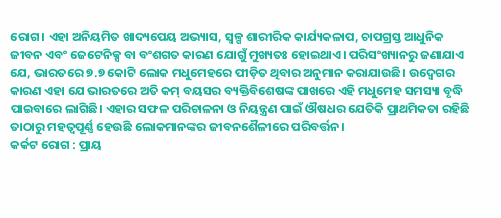ରୋଗ। ଏହା ଅନିୟମିତ ଖାଦ୍ୟପେୟ ଅଭ୍ୟାସ, ସ୍ବଳ୍ପ ଶାରୀରିକ କାର୍ଯ୍ୟକଳାପ, ଚାପଗ୍ରସ୍ତ ଆଧୁନିକ ଜୀବନ ଏବଂ ଜେଟେନିକ୍ସ ବା ବଂଶଗତ କାରଣ ଯୋଗୁଁ ମୁଖ୍ୟତଃ ହୋଇଥାଏ। ପରିସଂଖ୍ୟାନରୁ ଜଣାଯାଏ ଯେ, ଭାରତରେ ୭.୭ କୋଟି ଲୋକ ମଧୁମେହରେ ପୀଡ଼ିତ ଥିବାର ଅନୁମାନ କରାଯାଉଛି। ଉଦ୍ବେଗର କାରଣ ଏହା ଯେ ଭାରତରେ ଅତି କମ୍ ବୟସର ବ୍ୟକ୍ତିବିଶେଷଙ୍କ ପାଖରେ ଏହି ମଧୁମେହ ସମସ୍ୟା ବୃଦ୍ଧି ପାଇବାରେ ଲାଗିଛି। ଏହାର ସଫଳ ପରିଚାଳନା ଓ ନିୟନ୍ତ୍ରଣ ପାଇଁ ଔଷଧର ଯେତିକି ପ୍ରାଥମିକତା ରହିଛି ତାଠାରୁ ମହତ୍ବପୂର୍ଣ୍ଣ ହେଉଛି ଲୋକମାନଙ୍କର ଜୀବନଶୈଳୀରେ ପରିବର୍ତ୍ତନ।
କର୍କଟ ରୋଗ : ପ୍ରାୟ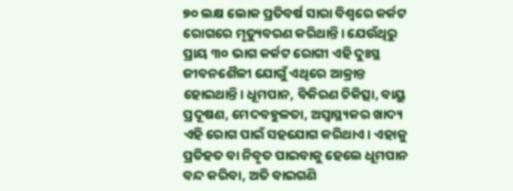୭୦ ଲକ୍ଷ ଲୋକ ପ୍ରତିବର୍ଷ ସାରା ବିଶ୍ବରେ କର୍କଟ ରୋଗରେ ମୃତ୍ୟୁବରଣ କରିଥାନ୍ତି। ଯେଉଁଥିରୁ ପ୍ରାୟ ୩୦ ଭାଗ କର୍କଟ ରୋଗୀ ଏହି ଦୁଃସ୍ଥ ଜୀବନଶୈଳୀ ଯୋଗୁଁ ଏଥିରେ ଆକ୍ରାନ୍ତ ହୋଇଥାନ୍ତି। ଧୂମପାନ, ବିକିରଣ ଚିକିତ୍ସା, ବାୟୁ ପ୍ରଦୂଷଣ, ମେଦବହୁଳତା, ଅସ୍ବାସ୍ଥ୍ୟକର ଖାଦ୍ୟ ଏହି ରୋଗ ପାଇଁ ସହଯୋଗ କରିଥାଏ। ଏହାକୁ ପ୍ରତିହତ ବା ନିବୃତ ପାଇବାକୁ ହେଲେ ଧୂମପାନ ବନ୍ଦ କରିବା, ଅତି ବାଇଗଣି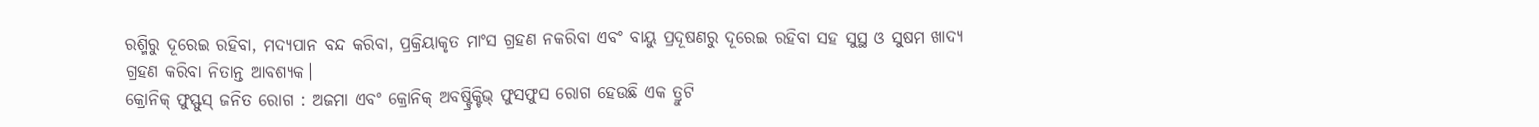ରଶ୍ମିରୁ ଦୂରେଇ ରହିବା, ମଦ୍ୟପାନ ବନ୍ଦ କରିବା, ପ୍ରକ୍ରିୟାକୃତ ମାଂସ ଗ୍ରହଣ ନକରିବା ଏବଂ ବାୟୁ ପ୍ରଦୂଷଣରୁ ଦୂରେଇ ରହିବା ସହ ସୁସ୍ଥ ଓ ସୁଷମ ଖାଦ୍ୟ ଗ୍ରହଣ କରିବା ନିତାନ୍ତ ଆବଶ୍ୟକ।
କ୍ରୋନିକ୍ ଫୁସ୍ଫୁସ୍ ଜନିତ ରୋଗ : ଅଜମା ଏବଂ କ୍ରୋନିକ୍ ଅବଷ୍ଟ୍ରିକ୍ଟିଭ୍ ଫୁସଫୁସ ରୋଗ ହେଉଛି ଏକ ତ୍ରୁଟି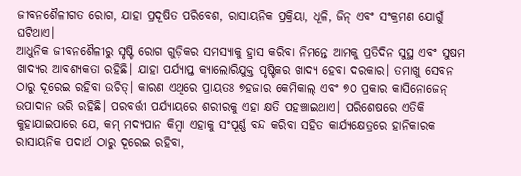ଜୀବନଶୈଳୀଗତ ରୋଗ, ଯାହା ପ୍ରଦୂଷିତ ପରିବେଶ, ରାସାୟନିକ ପ୍ରକ୍ରିୟା, ଧୂଳି, ଜିନ୍ ଏବଂ ସଂକ୍ରମଣ ଯୋଗୁଁ ଘଟିଥାଏ।
ଆଧୁନିକ ଜୀବନଶୈଳୀରୁ ସୃଷ୍ଟି ରୋଗ ଗୁଡ଼ିକର ସମସ୍ୟାକୁ ହ୍ରାସ କରିବା ନିମନ୍ତେ ଆମକୁ ପ୍ରତିଦିନ ସୁସ୍ଥ ଏବଂ ସୁଷମ ଖାଦ୍ୟର ଆବଶ୍ୟକତା ରହିଛି। ଯାହା ପର୍ଯ୍ୟାପ୍ତ କ୍ୟାଲୋରିଯୁକ୍ତ ପୃଷ୍ଟିକର ଖାଦ୍ୟ ହେବା ଦରକାର। ତମାଖୁ ସେବନ ଠାରୁ ଦୂରେଇ ରହିବା ଉଚିତ୍। କାରଣ ଏଥିରେ ପ୍ରାୟତଃ ୭ହଜାର କେମିକାଲ୍ ଏବଂ ୭୦ ପ୍ରକାର କାସିନୋଜେନ୍ ଉପାଦାନ ଭରି ରହିଛି। ପରବର୍ତ୍ତୀ ପର୍ଯ୍ୟାୟରେ ଶରୀରକୁ ଏହା କ୍ଷତି ପହଞ୍ଚାଇଥାଏ। ପରିଶେଷରେ ଏତିକି କୁହାଯାଇପାରେ ଯେ, କମ୍ ମଦ୍ୟପାନ କିମ୍ବା ଏହାକୁ ସଂପୂର୍ଣ୍ଣ ବନ୍ଦ କରିବା ସହିତ କାର୍ଯ୍ୟକ୍ଷେତ୍ରରେ ହାନିକାରକ ରାସାୟନିକ ପଦାର୍ଥ ଠାରୁ ଦୂରେଇ ରହିବା,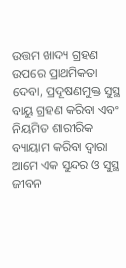ଉତ୍ତମ ଖାଦ୍ୟ ଗ୍ରହଣ ଉପରେ ପ୍ରାଥମିକତା ଦେବା, ପ୍ରଦୂଷଣମୁକ୍ତ ସୁସ୍ଥ ବାୟୁ ଗ୍ରହଣ କରିବା ଏବଂ ନିୟମିତ ଶାରୀରିକ ବ୍ୟାୟାମ କରିବା ଦ୍ବାରା ଆମେ ଏକ ସୁନ୍ଦର ଓ ସୁସ୍ଥ ଜୀବନ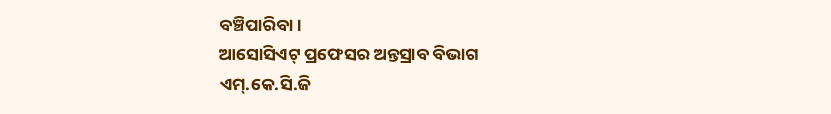ବଞ୍ଚିପାରିବା।
ଆସୋସିଏଟ୍ ପ୍ରଫେସର ଅନ୍ତସ୍ରାବ ବିଭାଗ
ଏମ୍.କେ.ସି.ଜି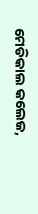ମେଡିକାଲ କଲେଜ,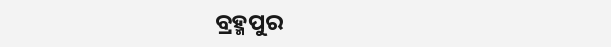ବ୍ରହ୍ମପୁର